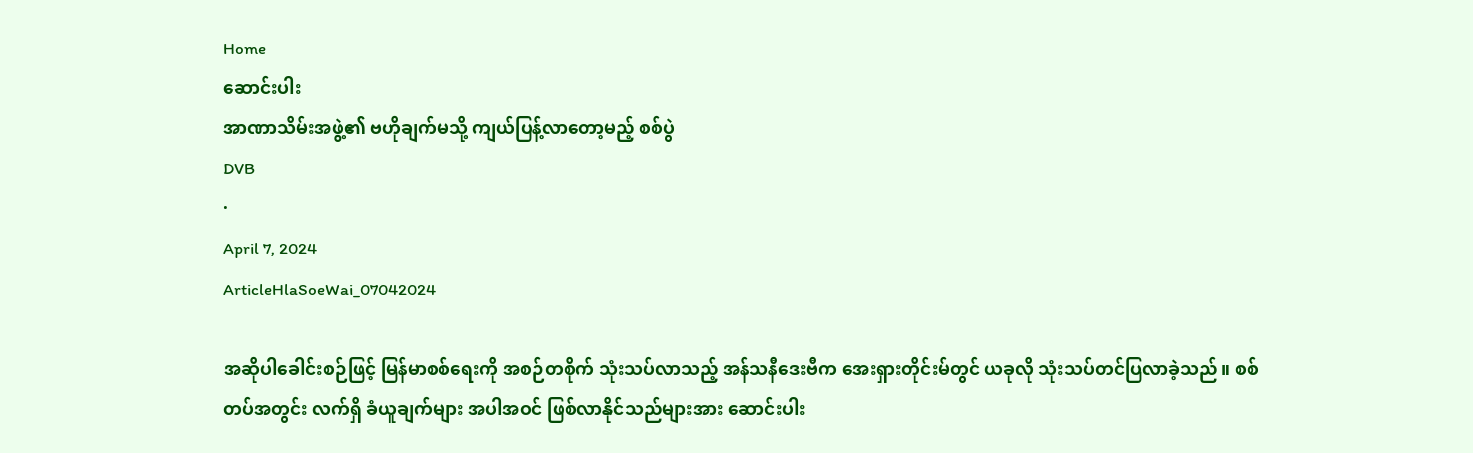Home
ဆောင်းပါး
အာဏာသိမ်းအဖွဲ့၏ ဗဟိုချက်မသို့ ကျယ်ပြန့်လာတော့မည့် စစ်ပွဲ
DVB
·
April 7, 2024
ArticleHlaSoeWai_07042024

အဆိုပါခေါင်းစ‌ဉ်ဖြင့် မြန်မာစစ်ရေးကို အစ‌ဉ်တစိုက် သုံးသပ်လာသည့် အန်သနီဒေးဗီက အေးရှားတိုင်းမ်တွင် ယခုလို သုံးသပ်တင်ပြလာခဲ့သည်။ စစ်တပ်အတွင်း လက်ရှိ ခံယူချက်များ အပါအဝင် ဖြစ်လာနိုင်သည်များအား ဆောင်းပါး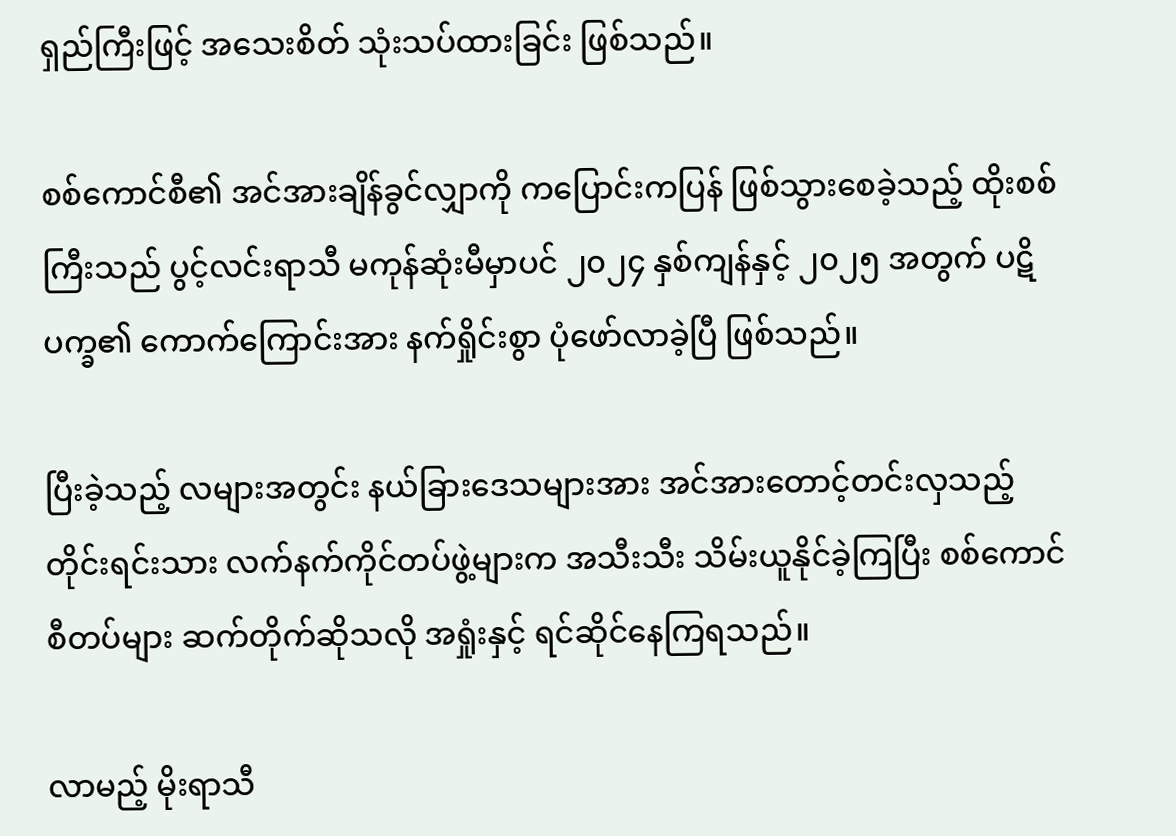ရှည်ကြီးဖြင့် အသေးစိတ် သုံးသပ်ထားခြင်း ဖြစ်သည်။

စစ်ကောင်စီ၏ အင်အားချိန်ခွင်လျှာကို ကပြောင်းကပြန် ဖြစ်သွားစေခဲ့သည့် ထိုးစစ်ကြီးသည် ပွင့်လင်းရာသီ မကုန်ဆုံးမီမှာပင် ၂၀၂၄ နှစ်ကျန်နှင့် ၂၀၂၅ အတွက် ပဋိပက္ခ၏ ကောက်ကြောင်းအား နက်ရှိုင်းစွာ ပုံဖော်လာခဲ့ပြီ ဖြစ်သည်။

ပြီးခဲ့သည့် လများအတွင်း နယ်ခြားဒေသများအား အင်အားတောင့်တင်းလှသည့် တိုင်းရင်းသား လက်နက်ကိုင်တပ်ဖွဲ့များက အသီးသီး သိမ်းယူနိုင်ခဲ့ကြပြီး စစ်ကောင်စီတပ်များ ဆက်တိုက်ဆိုသလို အရှုံးနှင့် ရင်ဆိုင်နေကြရသည်။

လာမည့် မိုးရာသီ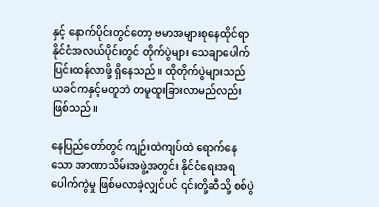နှင့် နောက်ပိုင်းတွင်တော့ ဗမာအများစုနေထိုင်ရာ နိုင်ငံအလယ်ပိုင်းတွင် တိုက်ပွဲများ သေချာပေါက် ပြင်းထန်လာဖို့ ရှိနေသည်။ ထိုတိုက်ပွဲများသည် ယခင်ကနှင့်မတူဘဲ တမူထူးခြားလာမည်လည်း ဖြစ်သည်။

နေပြည်တော်တွင် ကျဉ်းထဲကျပ်ထဲ ရောက်နေသော အာဏာသိမ်းအဖွဲ့အတွင်း နိုင်ငံရေးအရ ပေါက်ကွဲမှု ဖြစ်မလာခဲ့လျှင်ပင် ၎င်းတို့ဆီသို့ စစ်ပွဲ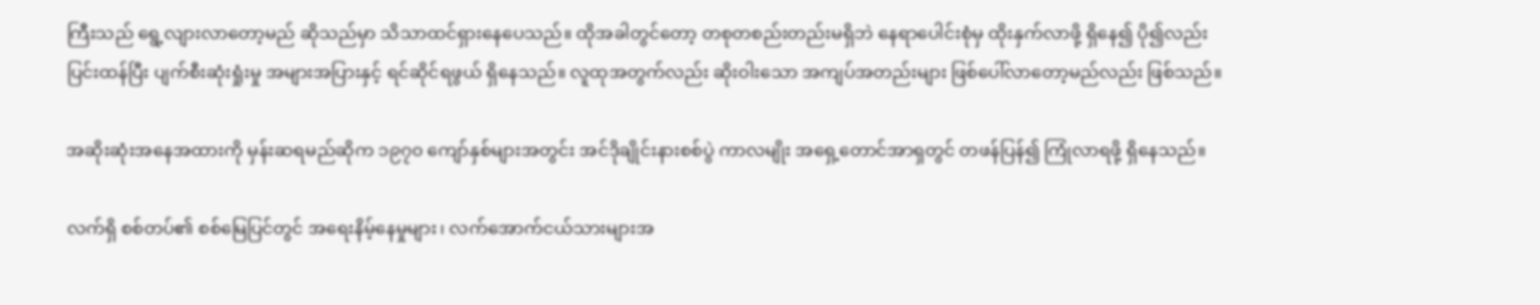ကြီးသည် ရွေ့လျားလာတော့မည် ဆိုသည်မှာ သိသာထင်ရှားနေပေသည်။ ထိုအခါတွင်တော့ တစုတစည်းတည်းမရှိဘဲ နေရာပေါင်းစုံမှ ထိုးနှက်လာဖို့ ရှိနေ‌၍ ပို၍လည်း ပြင်းထန်ပြီး ပျက်စီးဆုံးရှုံးမှု အများအပြားနှင့် ရင်ဆိုင်ရဖွယ် ရှိနေသည်။ လူထုအတွက်လည်း ဆိုးဝါးသော အကျပ်အတည်းများ ဖြစ်ပေါ်လာတော့မည်လည်း ဖြစ်သည်။

အဆိုးဆုံးအနေအထားကို မှန်းဆရမည်ဆိုက ၁၉၇၀ ကျော်နှစ်များအတွင်း အင်ဒိုချိုင်းနားစစ်ပွဲ ကာလမျိုး အရှေ့တောင်အာရှတွင် တဖန်ပြန်၍ ကြုံလာရဖို့ ရှိနေသည်။

လက်ရှိ စစ်တပ်၏ စစ်မြေပြင်တွင် အရေးနိမ့်နေမှုများ၊ လက်အောက်ငယ်သားများအ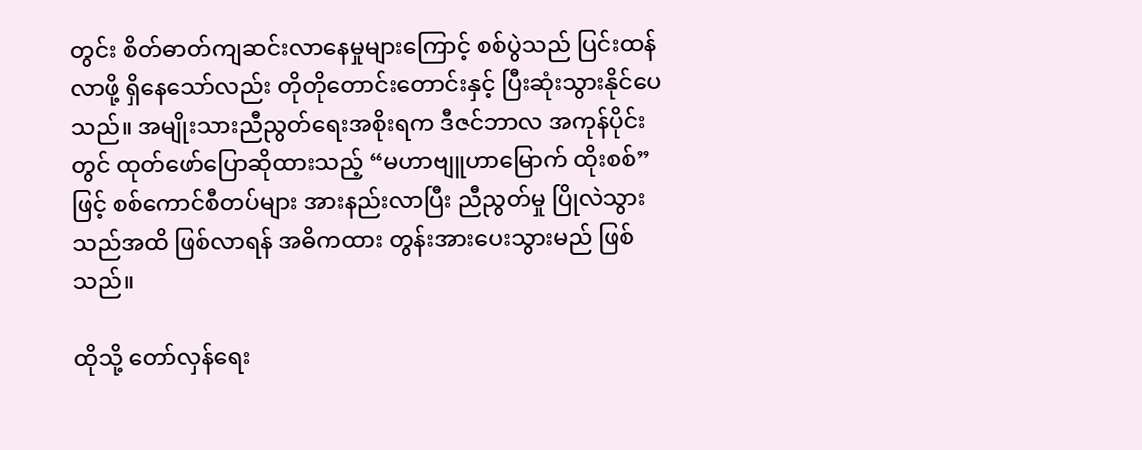တွင်း စိတ်ဓာတ်ကျဆင်းလာနေမှုများကြောင့် စစ်ပွဲသည် ပြင်းထန်လာဖို့ ရှိနေသော်လည်း တိုတိုတောင်းတောင်းနှင့် ပြီးဆုံးသွားနိုင်ပေသည်။ အမျိုးသားညီညွတ်ရေးအစိုးရက ဒီဇင်ဘာလ အကုန်ပိုင်းတွင် ထုတ်ဖော်ပြောဆိုထားသည့် “မဟာဗျူဟာမြောက် ထိုးစစ်” ဖြင့် စစ်ကောင်စီတပ်များ အားနည်းလာပြီး ညီညွတ်မှု ပြိုလဲသွားသည်အထိ ဖြစ်လာရန် အဓိကထား တွန်းအားပေးသွားမည် ဖြစ်သည်။

ထိုသို့ တော်လှန်ရေး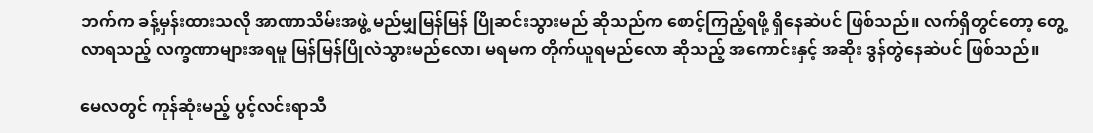ဘက်က ခန့်မှန်းထားသလို အာဏာသိမ်းအဖွဲ့ မည်မျှမြန်မြန် ပြိုဆင်းသွားမည် ဆိုသည်က စောင့်ကြည့်ရဖို့ ရှိနေဆဲပင် ဖြစ်သည်။ လက်ရှိတွင်တော့ တွေ့လာရသည့် လက္ခဏာများအရမူ မြန်မြန်ပြိုလဲသွားမည်‌လော၊ မရမက တိုက်ယူရမည်လော ဆိုသည့် အကောင်းနှင့် အဆိုး ဒွန်တွဲနေဆဲပင် ဖြစ်သည်။

မေလတွင် ကုန်ဆုံးမည့် ပွင့်လင်းရာသီ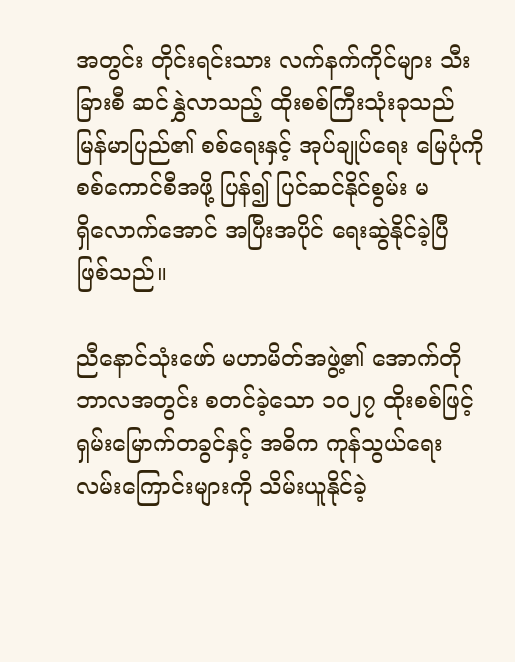အတွင်း တိုင်းရင်းသား လက်နက်ကိုင်များ သီးခြားစီ ဆင်နွှဲလာသည့် ထိုးစစ်ကြီးသုံးခုသည် မြန်မာပြည်၏ စစ်ရေးနှင့် အုပ်ချုပ်ရေး မြေပုံကို စစ်ကောင်စီအဖို့ ပြန်၍ ပြင်ဆင်နိုင်စွမ်း မရှိ‌လောက်အောင် အပြီးအပိုင် ရေးဆွဲနိုင်ခဲ့ပြီ ဖြစ်သည်။

ညီနောင်သုံးဖော် မဟာမိတ်အဖွဲ့၏ အောက်တိုဘာလအတွင်း စတင်ခဲ့သော ၁၀၂‌၇ ထိုးစစ်ဖြင့် ရှမ်းမြောက်တခွင်နှင့် အဓိက ကုန်သွယ်ရေးလမ်းကြောင်းများကို သိမ်းယူနိုင်ခဲ့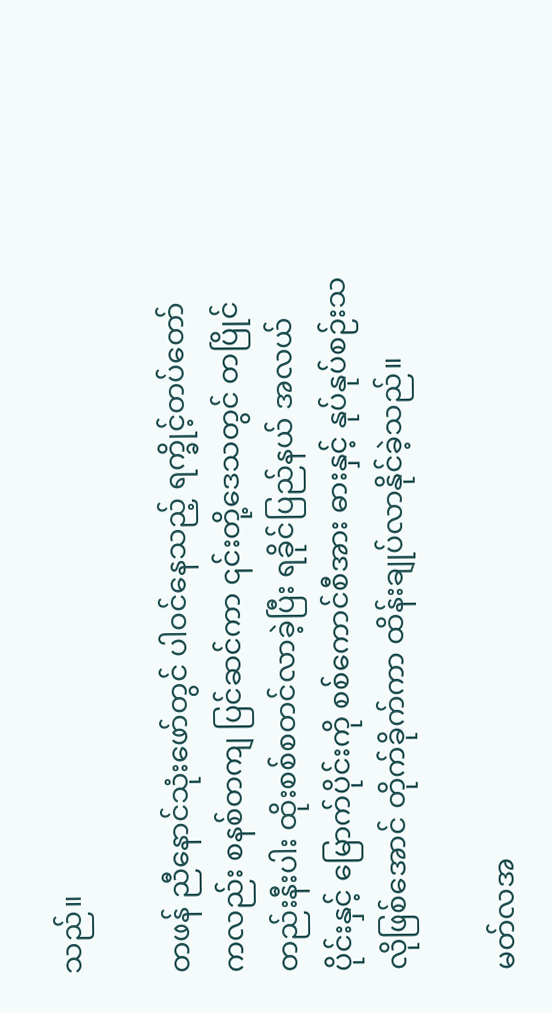သည်။

တဖန် ညီနောင်သုံးဖော်တွင် ပါဝင်နေသည့် ရက္ခိုင့်တပ်တော်ကလည်း စနစ်တကျ ပြင်ဆင်ကာ ၎င်းတို့ဒေသတွင် တပြိုင်တည်းနီးပါး ထိုးစစ်စတင်လာခဲ့ပြီး ရခိုင်ပြည်နယ် အလယ်ပိုင်းနှင့် မြောက်ပိုင်းကို စစ်ကောင်စီအား ဓားနှင့် နုပ်နုပ်စဉ်းသလိုဖြစ်အောင် တိုက်ခိုက်ကာ ထိန်းချုပ်လာနိုင်ခဲ့သည်။

မတ်လအ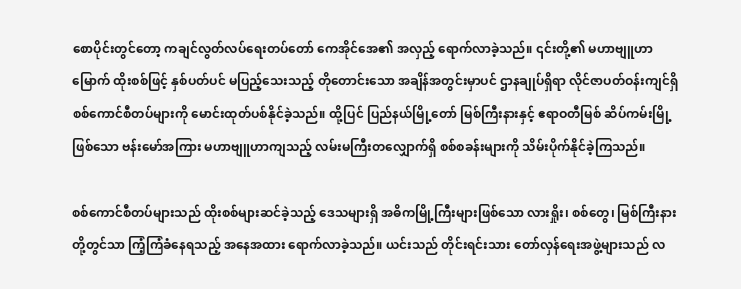စောပိုင်းတွင်တော့ ကချင်လွတ်လပ်ရေးတပ်တော် ကေအိုင်အေ၏ အလှည့် ရောက်လာခဲ့သည်။ ၎င်းတို့၏ မဟာဗျူဟာမြောက် ထိုးစစ်ဖြင့် နှစ်ပတ်ပင် မပြည့်သေးသည့် တိုတောင်းသော အချိန်အတွင်းမှာပင် ဌာနချုပ်ရှိရာ လိုင်ဇာပတ်ဝန်းကျင်ရှိ စစ်ကောင်စီတပ်များကို မောင်းထုတ်ပစ်နိုင်ခဲ့သည်။ ထို့ပြင် ပြည်နယ်မြို့တော် မြစ်ကြီးနားနှင့် ဧရာဝတီမြစ် ဆိပ်ကမ်းမြို့ဖြစ်သော ဗန်းမော်အကြား မဟာဗျူဟာကျသည့် လမ်းမကြီးတလျှောက်ရှိ စစ်စခန်းများကို သိမ်းပိုက်နိုင်ခဲ့ကြသည်။

စစ်ကောင်စီတပ်များသည် ထိုးစစ်များဆင်ခဲ့သည့် ဒေသများရှိ အဓိကမြို့ကြီးများဖြစ်သော လားရှိုး၊ စစ်‌တွေ၊ မြစ်ကြီးနားတို့တွင်သာ ကြံ့ကြံခံနေရသည့် အနေအထား ရောက်လာခဲ့သည်။ ယင်းသည် တိုင်းရင်းသား တော်လှန်ရေးအဖွဲ့များသည် လ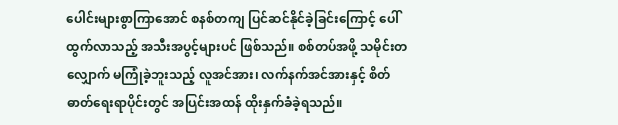ပေါင်းများစွာကြာအောင် စနစ်တကျ ပြင်ဆင်နိုင်ခဲ့ခြင်းကြောင့် ပေါ်ထွက်လာသည့် အသီးအပွင့်များပင် ဖြစ်သည်။ စစ်တပ်အဖို့ သမိုင်းတလျှောက် မကြုံခဲ့ဘူးသည့် လူအင်အား၊ လက်နက်အင်အားနှင့် စိတ်ဓာတ်ရေးရာပိုင်းတွင် အပြင်းအထန် ထိုးနှက်ခံခဲ့ရသည်။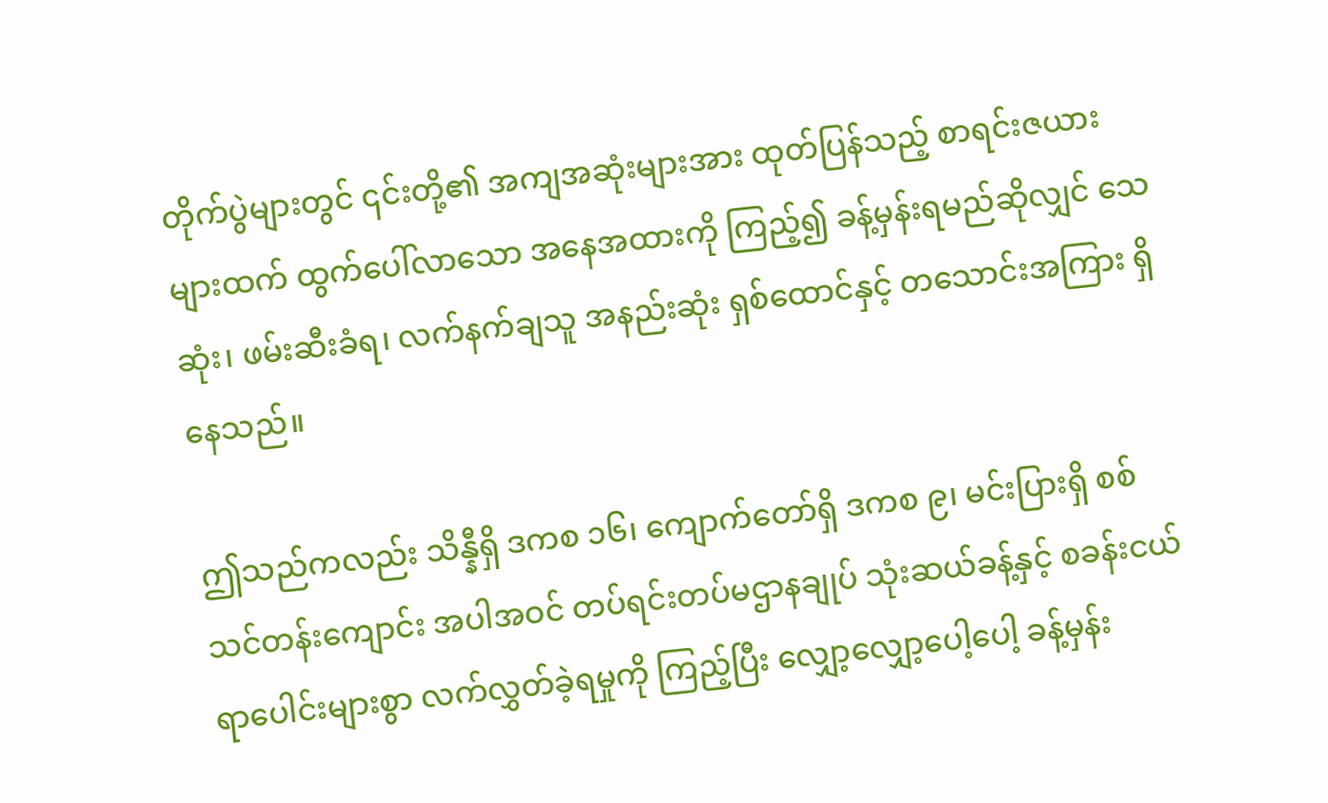တိုက်ပွဲများတွင် ၎င်းတို့၏ အကျအဆုံးများအား ထုတ်ပြန်သည့် စာရင်းဇယားများထက် ထွက်ပေါ်လာသော အနေအထားကို ကြည့်၍ ခန့်မှန်းရမည်ဆိုလျှင် သေဆုံး၊ ဖမ်းဆီးခံရ၊ လက်နက်ချသူ အနည်းဆုံး ရှစ်ထောင်နှင့် တသောင်းအကြား ရှိနေသည်။

ဤသည်ကလည်း သိန္နီရှိ ဒကစ ၁၆၊ ကျောက်တော်ရှိ ဒကစ ၉၊ မင်းပြားရှိ စစ်သင်တန်းကျောင်း အပါအဝင် တပ်ရင်းတပ်မဌာနချုပ် သုံးဆယ်ခန့်နှင့် စခန်းငယ် ရာပေါင်းများစွာ လက်လွှတ်ခဲ့ရမှုကို ကြည့်ပြီး လျှော့လျှော့ပေါ့ပေါ့ ခန့်မှန်း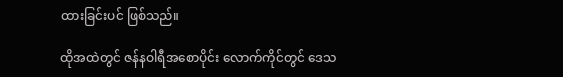ထားခြင်းပင် ဖြစ်သည်။

ထိုအထဲတွင် ဇန်နဝါရီအစောပိုင်း လောက်ကိုင်တွင် ဒေသ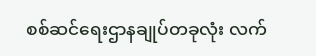စစ်ဆင်ရေးဌာနချုပ်တခုလုံး လက်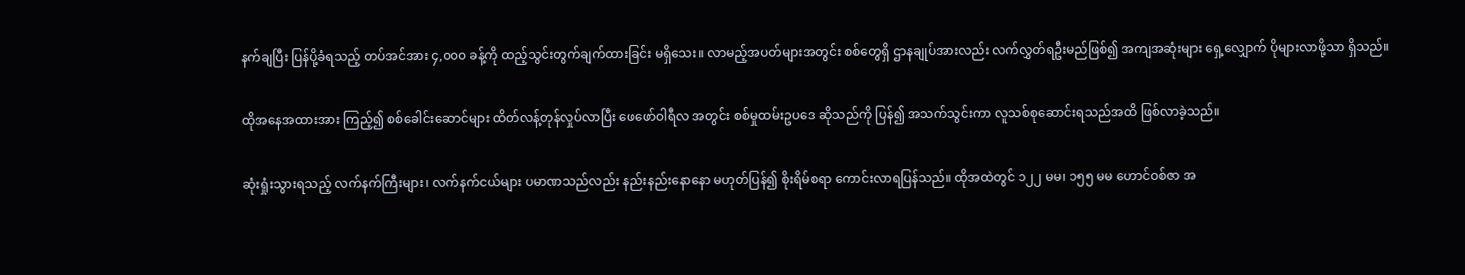နက်ချပြီး ပြန်‌ပို့ခံရသည့် တပ်အင်အား ၄,၀၀၀ ခန့်ကို ထည့်သွင်းတွက်ချက်ထားခြင်း မရှိသေး။ လာမည့်အပတ်များအတွင်း စစ်တွေရှိ ဌာနချုပ်အားလည်း လက်လွှတ်ရဦးမည်ဖြစ်၍ အကျအဆုံးများ ရှေ့လျှောက် ပိုများလာဖို့သာ ရှိသည်။

ထိုအနေအထားအား ကြည့်၍ စစ်ခေါင်းဆောင်များ ထိတ်လန့်တုန်လှုပ်လာပြီး ဖေဖော်ဝါရီလ အတွင်း စစ်မှုထမ်းဥပဒေ ဆိုသည်ကို ပြန်၍ အသက်သွင်းကာ လူသစ်စုဆောင်းရသည်အထိ ဖြစ်လာခဲ့သည်။

ဆုံးရှုံးသွားရသည့် လက်နက်ကြီးများ၊ လက်နက်ငယ်များ ပမာဏသည်လည်း နည်းနည်းနောနော မဟုတ်ပြန်၍ စိုးရိမ်စရာ ကောင်းလာရပြန်သည်။ ထိုအထဲတွင် ၁၂၂ မမ၊ ၁၅၅ မမ ဟောင်ဝစ်ဇာ အ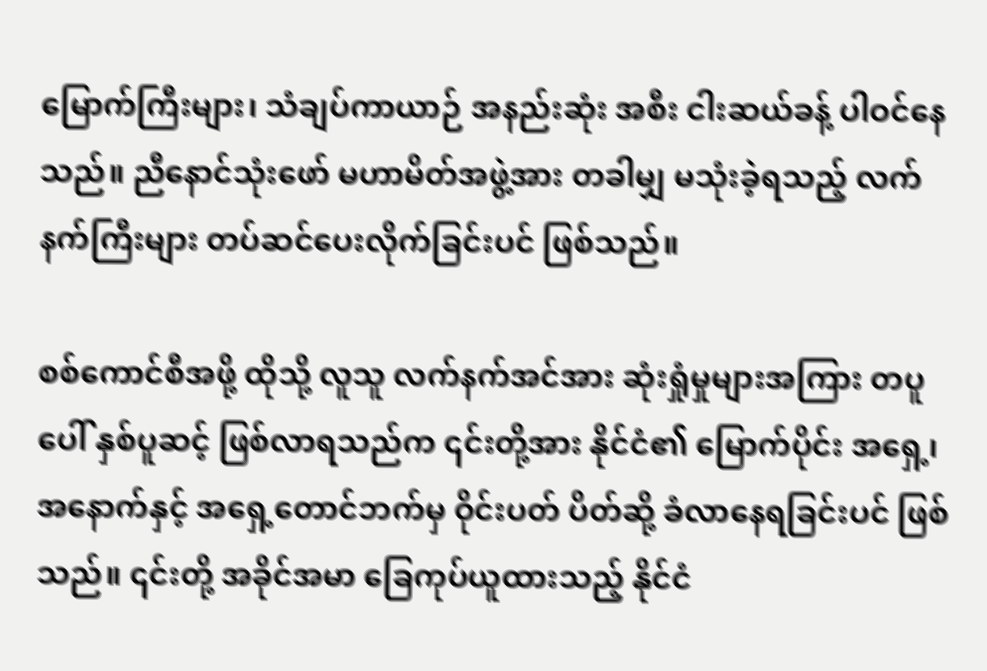မြောက်ကြီးများ၊ သံချပ်ကာယာဉ် အနည်းဆုံး အစီး ငါးဆယ်ခန့် ပါဝင်နေသည်။ ညီနောင်သုံးဖော် မဟာမိတ်အဖွဲ့အား တခါမျှ မသုံးခဲ့ရသည့် လက်နက်ကြီးများ တပ်ဆင်‌ပေးလိုက်ခြင်းပင် ဖြစ်သည်။

စစ်ကောင်စီအဖို့ ထိုသို့ လူသူ လက်နက်အင်အား ဆုံးရှုံမှုများအကြား တပူပေါ် နှစ်ပူဆင့် ဖြစ်လာရသည်က ၎င်းတို့အား နိုင်ငံ၏ မြောက်ပိုင်း အရှေ့၊ အနောက်နှင့် အရှေ့တောင်ဘက်မှ ဝိုင်းပတ် ပိတ်ဆို့ ခံလာနေရခြင်းပင် ဖြစ်သည်။ ၎င်းတို့ အခိုင်အမာ ခြေကုပ်ယူထားသည့် နိုင်ငံ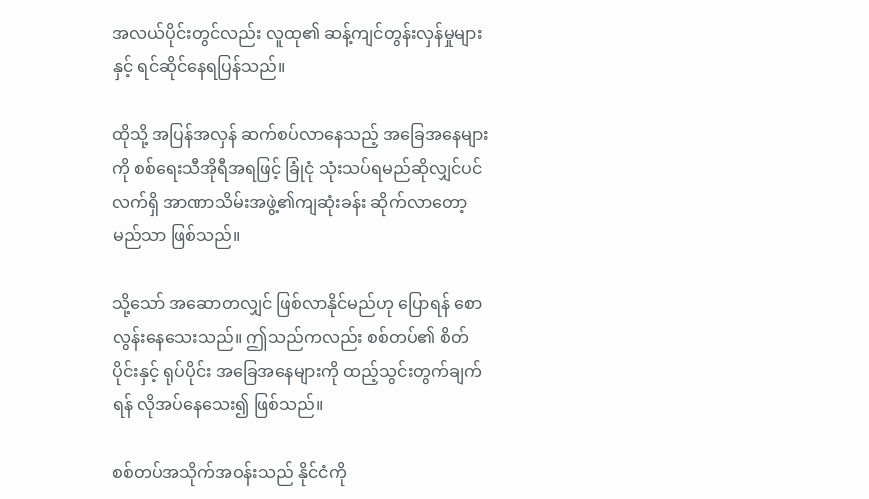အလယ်ပိုင်းတွင်လည်း လူထု၏ ဆန့်ကျင်တွန်းလှန်မှုများနှင့် ရင်ဆိုင်နေရပြန်သည်။

ထိုသို့ အပြန်အလှန် ဆက်စပ်‌လာနေသည့် အခြေအနေများကို စစ်ရေးသီအိုရီအရဖြင့် ခြုံငုံ သုံးသပ်ရမည်ဆိုလျှင်ပင် လက်ရှိ အာဏာသိမ်းအဖွဲ့၏ကျဆုံးခန်း ဆိုက်လာတော့မည်သာ ဖြစ်သည်။

သို့သော် အဆောတလျှင် ဖြစ်လာနိုင်မည်ဟု ပြောရန် စောလွန်းနေသေးသည်။ ဤသည်ကလည်း စစ်တပ်၏ စိတ်ပိုင်းနှင့် ရုပ်ပိုင်း အခြေအနေများကို ထည့်သွင်းတွက်ချက်ရန် လိုအပ်နေသေး၍ ဖြစ်သည်။

စစ်တပ်အသိုက်အဝန်းသည် နိုင်ငံကို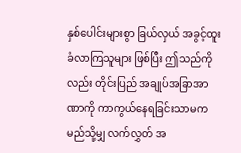နှစ်ပေါင်းများစွာ ခြယ်လှယ် အခွင့်ထူးခံလာကြသူများ ဖြစ်ပြီး ဤသည်ကိုလည်း တိုင်းပြည် အချုပ်အခြာအာဏာကို ကာကွယ်နေရခြင်းသာမက မည်သို့မျှ လက်လွှတ် အ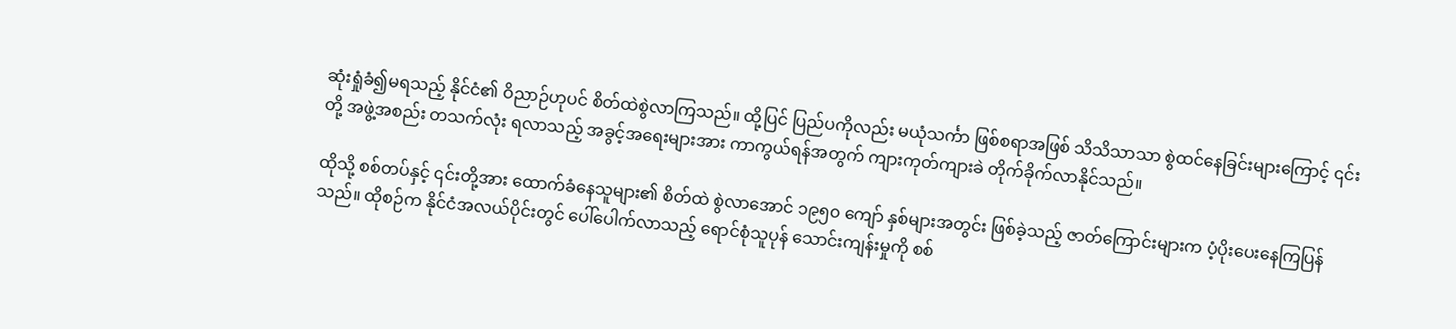ဆုံးရှုံခံ၍မရသည့် နိုင်ငံ၏ ဝိညာဉ်ဟုပင် စိတ်ထဲစွဲလာကြသည်။ ထို့ပြင် ပြည်ပကိုလည်း မယုံသင်္ကာ ဖြစ်စရာအဖြစ် သိသိသာသာ စွဲထင်နေခြင်းများကြောင့် ၎င်းတို့ အဖွဲ့အစည်း တသက်လုံး ရလာသည့် အခွင့်အရေးများအား ကာကွယ်ရန်အတွက် ကျားကုတ်ကျားခဲ တိုက်ခိုက်လာနိုင်သည်။

ထိုသို့ စစ်တပ်နှင့် ၎င်းတို့အား ထောက်ခံနေသူများ၏ စိတ်ထဲ စွဲလာအောင် ၁၉၅၀ ကျော် နှစ်များအတွင်း ဖြစ်ခဲ့သည့် ဇာတ်ကြောင်းများက ပံ့ပိုးပေးနေကြပြန်သည်။ ထိုစဉ်က နိုင်ငံအလယ်ပိုင်းတွင် ပေါ်ပေါက်လာသည့် ရောင်စုံသူပုန် သောင်းကျန်းမှုကို စစ်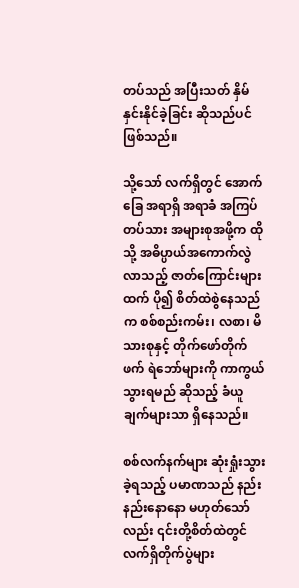တပ်သည် အပြီးသတ် နှိမ်နှင်းနိုင်ခဲ့ခြင်း ဆိုသည်ပင် ဖြစ်သည်။

သို့သော် လက်ရှိတွင် အောက်ခြေ အရာရှိ အရာခံ အကြပ်တပ်သား အများစုအဖို့က ထိုသို့ အဓိပ္ပာယ်အကောက်လွဲလာသည့် ဇာတ်ကြောင်းများထက် ပို၍ စိတ်ထဲစွဲနေသည်က စစ်စည်းကမ်း၊ လစာ၊ မိသားစုနှင့် တိုက်ဖော်တိုက်ဖက် ရဲဘော်များကို ကာကွယ်သွားရမည် ဆိုသည့် ခံယူချက်များသာ ရှိနေသည်။

စစ်လက်နက်များ ဆုံးရှုံးသွားခဲ့ရသည့် ပမာဏသည် နည်းနည်းနောနော မဟုတ်သော်လည်း ၎င်းတို့စိတ်ထဲတွင် လက်ရှိတိုက်ပွဲများ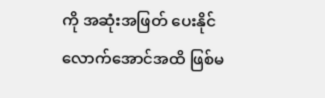ကို အဆုံးအဖြတ် ပေးနိုင်လောက်အောင်အထိ ဖြစ်မ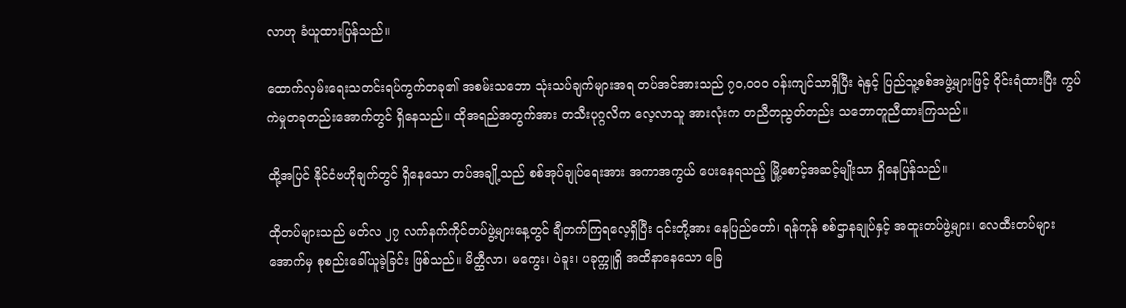လာဟု ခံယူထားပြန်သည်။

ထောက်လှမ်းရေးသတင်းရပ်ကွက်တခု၏ အစမ်းသဘော သုံးသပ်ချက်များအရ တပ်အင်အားသည် ၇၀,၀၀၀ ဝန်းကျင်သာရှိပြီး ရဲနှင့် ပြည်သူ့စစ်အဖွဲ့များဖြင့် ဝိုင်းရံထားပြီး ကွပ်ကဲမှုတခုတည်းအောက်တွင် ရှိနေသည်။ ထိုအရည်အတွက်အား တသီးပုဂ္ဂလိက လေ့လာသူ အားလုံးက တညီတညွတ်တည်း သဘောတူညီထားကြသည်။

ထို့အပြင် နိုင်ငံဗဟိုချက်တွင် ရှိနေသော တပ်အချို့သည် စစ်အုပ်ချုပ်ရေးအား အကာအကွယ် ပေးနေရသည့် မြို့စောင့်အဆင့်မျိုးသာ ရှိနေပြန်သည်။

ထိုတပ်များသည် မတ်လ ၂၇ လက်နက်ကိုင်တပ်ဖွဲ့များနေ့တွင် ချီတက်ကြရလေ့ရှိပြီး ၎င်းတို့အား နေပြည်တော်၊ ရန်ကုန် စစ်ဌာနချုပ်နှင့် အထူးတပ်ဖွဲ့များ၊ လေထီးတပ်များ အောက်မှ စုစည်းခေါ်ယူခဲ့ခြင်း ဖြစ်သည်။ မိတ္ထီလာ၊ မကွေး၊ ပဲခူး၊ ပခုက္ကူရှိ အထိနာနေသော ခြေ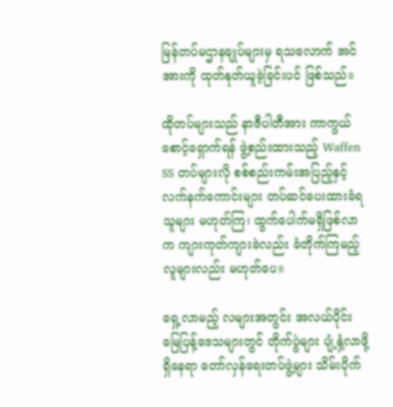မြန်တပ်မဌာနချုပ်များမှ ရသလောက် အင်အားကို ထုတ်နုတ်ယူခဲ့ခြင်းပင် ဖြစ်သည်။

ထိုတပ်များသည် နာဇီပါတီအား ကာကွယ်စောင့်ရှောက်ရန် ဖွဲ့စည်းထားသည့် Waffen SS တပ်များလို စစ်စည်းကမ်းအပြည့်နှင့် လက်နက်ကောင်းများ တပ်ဆင်ပေးထားခံရသူများ မဟုတ်ကြ၊ ထွက်ပေါက်မရှိဖြစ်လာက ကျားကုတ်ကျားခဲလည်း ခံတိုက်ကြမည့်လူများလည်း မဟုတ်ပေ။

ရှေ့လာမည့် လများအတွင်း အလယ်ပိုင်း မြေပြန့်ဒေသများတွင် တိုက်ပွဲများ ပျံ့နှံ့လာဖို့ ရှိနေရာ တော်လှန်ရေးတပ်ဖွဲ့များ သိမ်းပိုက်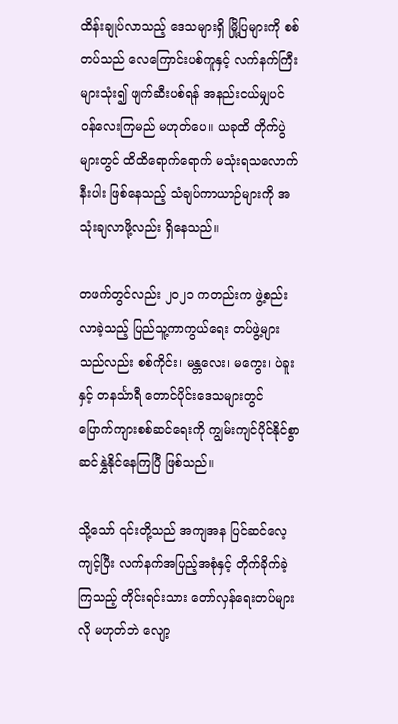ထိန်းချုပ်လာသည့် ဒေသများရှိ မြို့ပြများကို စစ်တပ်သည် လေကြောင်းပစ်ကူနှင့် လက်နက်ကြီးများသုံး၍ ဖျက်ဆီးပစ်ရန် အနည်းငယ်မျှပင် ဝန်လေးကြမည် မဟုတ်ပေ။ ယခုထိ တိုက်ပွဲများတွင် ထိထိရောက်ရောက် မသုံးရသလောက် နီးပါး ဖြစ်နေသည့် သံချပ်ကာယာဉ်များကို အသုံးချလာဖို့လည်း ရှိနေသည်။

တဖက်တွင်လည်း ၂၀၂၁ ကတည်းက ဖွဲ့စည်းလာခဲ့သည့် ပြည်သူ့ကာကွယ်ရေး တပ်ဖွဲ့များသည်လည်း စစ်ကိုင်း၊ မန္တလေး၊ မကွေး၊ ပဲခူးနှင့် တနင်္သာရီ တောင်ပိုင်းဒေသများတွင် ပြောက်ကျားစစ်ဆင်ရေးကို ကျွမ်းကျင်ပိုင်နိုင်စွာ ဆင်နွှဲနိုင်နေကြပြီ ဖြစ်သည်။

သို့သော် ၎င်းတို့သည် အကျအန ပြင်ဆင်လေ့ကျင့်ပြီး လက်နက်အပြည့်အစုံနှင့် တိုက်ခိုက်ခဲ့ကြသည့် တိုင်းရင်းသား တော်လှန်ရေးတပ်များလို မဟုတ်ဘဲ လျော့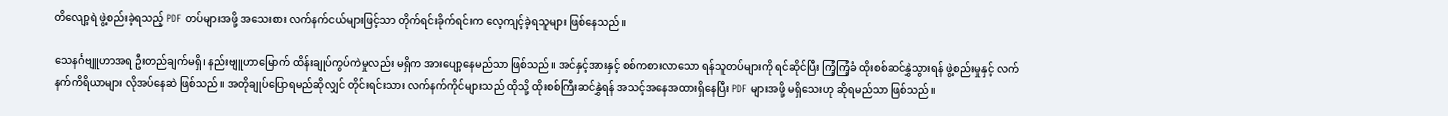တိ‌လျော့ရဲ ဖွဲ့စည်းခဲ့ရသည့် PDF တပ်များအဖို့ အသေးစား လက်နက်ငယ်များဖြင့်သာ တိုက်ရင်းခိုက်ရင်းက လေ့ကျင့်ခဲ့ရသူများ ဖြစ်‌နေသည်။

သေနင်္ဂဗျူဟာအရ ဦးတည်ချက်မရှိ၊ နည်းဗျူဟာမြောက် ထိန်းချုပ်ကွပ်ကဲမှုလည်း မရှိက အားပျော့နေမည်သာ ဖြစ်သည်။ အင်နှင့်အားနှင့် စစ်ကစားလာသော ရန်သူတပ်များကို ရင်ဆိုင်ပြီး ကြံ့ကြံ့ခံ ထိုးစစ်ဆင်နွှဲသွားရန် ဖွဲ့စည်းမှုနှင့် လက်နက်ကိရိယာများ လိုအပ်နေဆဲ ဖြစ်သည်။ အတိုချုပ်ပြောရမည်ဆိုလျှင် တိုင်းရင်းသား လက်နက်ကိုင်များသည် ထိုသို့ ထိုးစစ်ကြီးဆင်နွှဲရန် အသင့်အနေအထားရှိနေပြီး PDF များအဖို့ မရှိသေးဟု ဆိုရမည်သာ ဖြစ်သည်။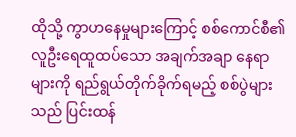ထိုသို့ ကွာဟနေမှုများကြောင့် စစ်ကောင်စီ၏ လူဦးရေထူထပ်သော အချက်အချာ နေရာများကို ရည်ရွယ်တိုက်ခိုက်ရမည့် စစ်ပွဲများသည် ပြင်းထန်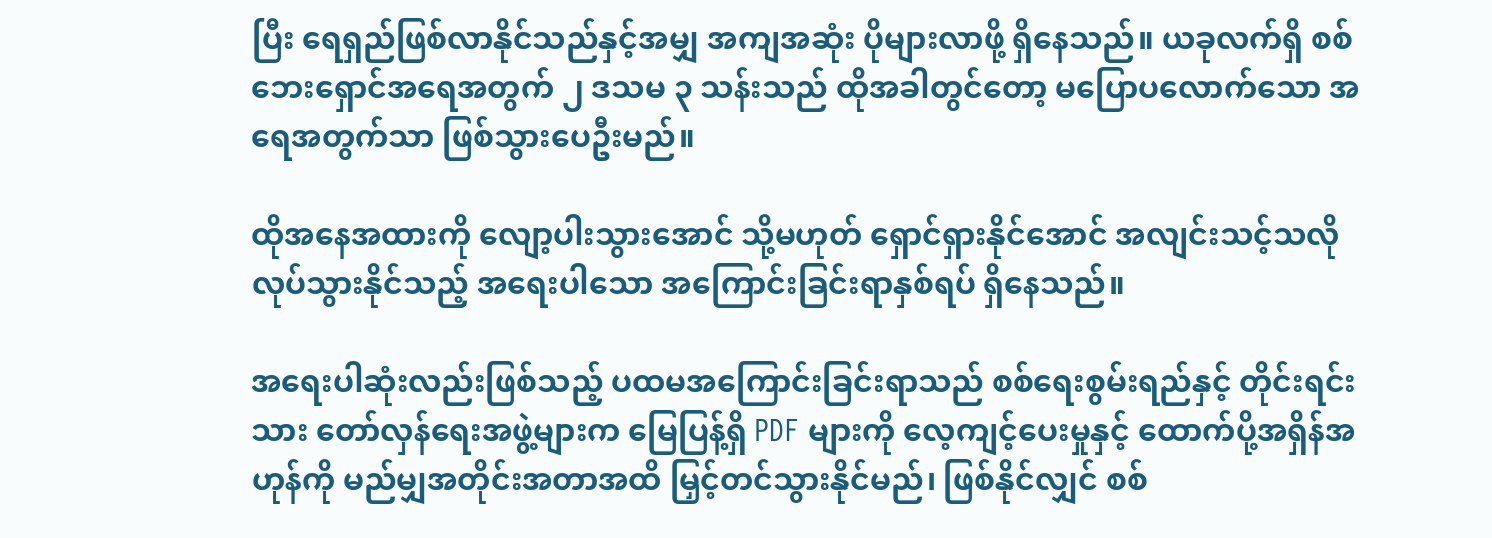ပြီး ရေရှည်ဖြစ်လာနိုင်သည်နှင့်အမျှ အကျအဆုံး ပိုများလာဖို့ ရှိနေသည်။ ယခုလက်ရှိ စစ်ဘေးရှောင်အရေအတွက် ၂ ဒသမ ၃ သန်းသည် ထိုအခါတွင်တော့ မပြောပလောက်သော အရေအတွက်သာ ဖြစ်သွားပေဦးမည်။

ထိုအနေအထားကို ‌လျော့ပါးသွားအောင် သို့မဟုတ် ရှောင်ရှားနိုင်အောင် အလျင်းသင့်သလို လုပ်သွားနိုင်သည့် အရေးပါသော အကြောင်းခြင်းရာနှစ်ရပ် ရှိနေသည်။

အရေးပါဆုံးလည်းဖြစ်သည့် ပထမအကြောင်းခြင်းရာသည် စစ်‌ရေးစွမ်းရည်နှင့် တိုင်းရင်းသား တော်လှန်ရေးအဖွဲ့များက မြေပြန့်ရှိ PDF များကို လေ့ကျင့်ပေးမှုနှင့် ထောက်ပို့အရှိန်အဟုန်ကို မည်မျှအတိုင်းအတာအထိ မြှင့်တင်သွားနိုင်မည်၊ ဖြစ်နိုင်လျှင် စစ်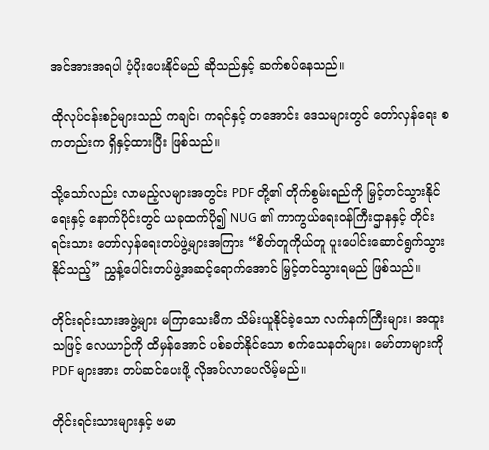အင်အားအရပါ ပံ့ပိုးပေးနိုင်မည် ဆိုသည်နှင့် ဆက်စပ်နေသည်။

ထိုလုပ်ငန်းစဉ်များသည် ကချင်၊ ကရင်နှင့် တအောင်း ဒေသများတွင် တော်လှန်ရေး စကတည်းက ရှိနှင့်ထားပြီး ဖြစ်သည်။

သို့သော်လည်း လာမည့်လများအတွင်း PDF တို့၏ တိုက်စွမ်းရည်ကို မြှင့်တင်သွားနိုင်ရေးနှင့် နောက်ပိုင်းတွင် ယခုထက်ပို၍ NUG ၏ ကာကွယ်ရေးဝန်ကြီးဌာနနှင့် တိုင်းရင်းသား တော်လှန်ရေးတပ်ဖွဲ့များအကြား “စိတ်တူကိုယ်တူ ပူးပေါင်းဆောင်ရွက်သွားနိုင်သည့်” ညွှန့်ပေါင်းတပ်ဖွဲ့အဆင့်ရောက်အောင် မြှင့်တင်သွားရမည် ဖြစ်သည်။

တိုင်းရင်းသားအဖွဲ့များ မကြာသေးမီက သိမ်းယူနိုင်ခဲ့သော လက်နက်ကြီးများ၊ အထူးသဖြင့် လေယာဉ်ကို ထိမှန်အောင် ပစ်ခတ်နိုင်သော စက်သေနတ်များ၊ မော်တာများကို PDF များအား တပ်ဆင်ပေးဖို့ လိုအပ်လာပေလိမ့်မည်။

တိုင်းရင်းသားများနှင့် ဗမာ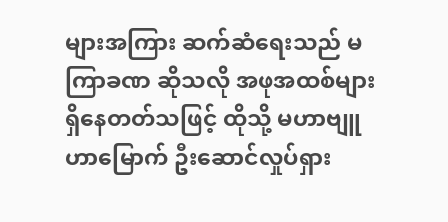များအကြား ဆက်ဆံရေးသည် မကြာခဏ ဆိုသလို အဖုအထစ်များ ရှိနေတတ်သဖြင့် ထိုသို့ မဟာဗျူဟာမြောက် ဦးဆောင်လှုပ်ရှား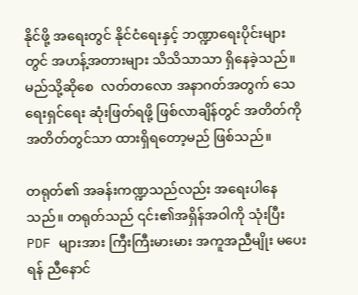နိုင်ဖို့ အရေးတွင် နိုင်ငံရေးနှင့် ဘဏ္ဍာရေးပိုင်းများတွင် အဟန့်အတားများ သိသိသာသာ ရှိနေခဲ့သည်။ မည်သို့ဆိုစေ  လတ်တလော အနာဂတ်အတွက် သေရေးရှင်ရေး ဆုံးဖြတ်ရဖို့ ဖြစ်လာချိန်တွင် အတိတ်ကို အတိတ်တွင်သာ ထားရှိရတော့မည် ဖြစ်သည်။

တရုတ်၏ အခန်းကဏ္ဍသည်လည်း အရေးပါနေသည်။ တရုတ်သည် ၎င်း၏အရှိန်အဝါကို သုံးပြီး PDF များအား ကြီးကြီးမားမား အကူအညီမျိုး မပေးရန် ညီနောင်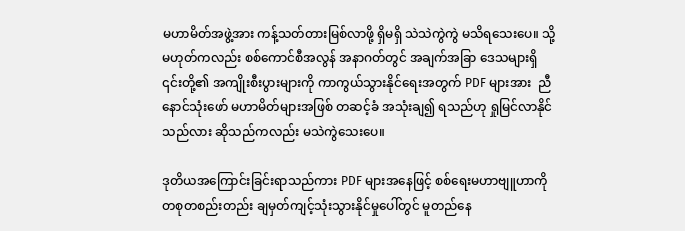မဟာမိတ်အဖွဲ့အား ကန့်သတ်တားမြစ်လာဖို့ ရှိမရှိ သဲသဲကွဲကွဲ မသိရသေးပေ။ သို့မဟုတ်ကလည်း စစ်ကောင်စီအလွန် အနာဂတ်တွင် အချက်အခြာ ဒေသများရှိ ၎င်းတို့၏ အကျိုးစီးပွားများကို ကာကွယ်သွားနိုင်ရေးအတွက် PDF များအား  ညီနောင်သုံးဖော် မဟာမိတ်များအဖြစ် တဆင့်ခံ အသုံးချ၍ ရသည်ဟု ရှုမြင်လာနိုင်သည်လား ဆိုသည်ကလည်း မသဲကွဲသေးပေ။

ဒုတိယအကြောင်းခြင်းရာသည်ကား PDF များအနေဖြင့် စစ်ရေးမဟာဗျူဟာကို တစုတစည်းတည်း ချမှတ်ကျင့်သုံးသွားနိုင်မှုပေါ်တွင် မူတည်နေ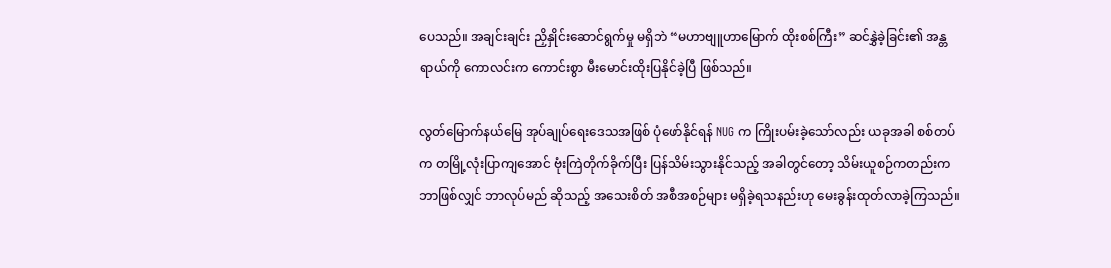ပေသည်။ အချင်းချင်း ညှိနှိုင်းဆောင်ရွက်မှု မရှိဘဲ “မဟာဗျူဟာမြောက် ထိုးစစ်ကြီး” ဆင်နွှဲခဲ့ခြင်း၏ အန္တရာယ်ကို ကောလင်းက ကောင်းစွာ မီးမောင်းထိုးပြနိုင်ခဲ့ပြီ ဖြစ်သည်။

လွတ်မြောက်နယ်မြေ အုပ်ချုပ်ရေးဒေသအဖြစ် ပုံဖော်နိုင်ရန် NUG က ကြိုးပမ်းခဲ့သော်လည်း ယခုအခါ စစ်တပ်က တမြို့လုံးပြာကျအောင် ဗုံးကြဲတိုက်ခိုက်ပြီး ပြန်သိမ်းသွားနိုင်သည့် အခါတွင်တော့ သိမ်းယူစဉ်ကတည်းက ဘာဖြစ်လျှင် ဘာလုပ်မည် ဆိုသည့် အသေးစိတ် အစီအစဉ်များ မရှိခဲ့ရသနည်းဟု မေးခွန်းထုတ်လာခဲ့ကြသည်။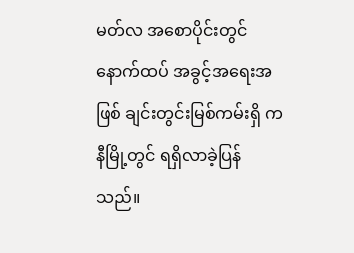မတ်လ အစောပိုင်းတွင် နောက်ထပ် အခွင့်အရေးအဖြစ် ချင်းတွင်းမြစ်ကမ်းရှိ ကနီမြို့တွင် ရရှိလာခဲ့ပြန်သည်။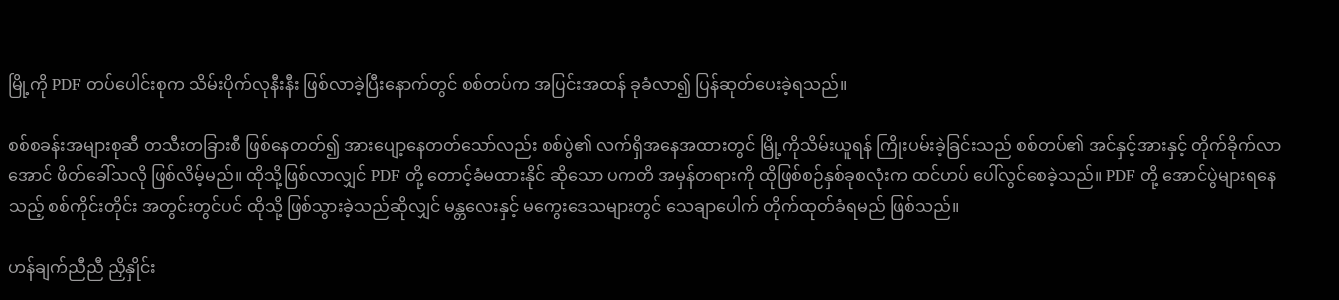မြို့ကို PDF တပ်ပေါင်းစုက သိမ်းပိုက်လုနီးနီး ဖြစ်လာခဲ့ပြီးနောက်တွင် စစ်တပ်က အပြင်းအထန် ခုခံလာ၍ ပြန်ဆုတ်ပေးခဲ့ရသည်။

စစ်စခန်းအများစုဆီ တသီးတခြားစီ ဖြစ်နေတတ်၍ အားပျော့နေတတ်သော်လည်း စစ်ပွဲ၏ လက်ရှိအနေအထားတွင် မြို့ကိုသိမ်းယူရန် ကြိုးပမ်းခဲ့ခြင်းသည် စစ်တပ်၏ အင်နှင့်အားနှင့် တိုက်ခိုက်လာအောင် ဖိတ်ခေါ်သလို ဖြစ်လိမ့်မည်။ ထိုသို့ဖြစ်လာလျှင် PDF တို့ တောင့်ခံမထားနိုင် ဆိုသော ပကတိ အမှန်တရားကို ထိုဖြစ်စဉ်နှစ်ခုစလုံးက ထင်ဟပ် ပေါ်လွင်စေခဲ့သည်။ PDF တို့ အောင်ပွဲများရနေသည့် စစ်ကိုင်းတိုင်း အတွင်းတွင်ပင် ထိုသို့ ဖြစ်သွားခဲ့သည်ဆိုလျှင် မန္တလေးနှင့် မကွေးဒေသများတွင် သေချာပေါက် တိုက်ထုတ်ခံရမည် ဖြစ်သည်။

ဟန်ချက်ညီညီ ညှိနှိုင်း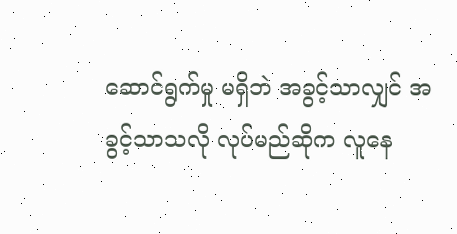ဆောင်ရွက်မှု မရှိဘဲ အခွင့်သာလျှင် အခွင့်သာသလို လုပ်မည်ဆိုက လူနေ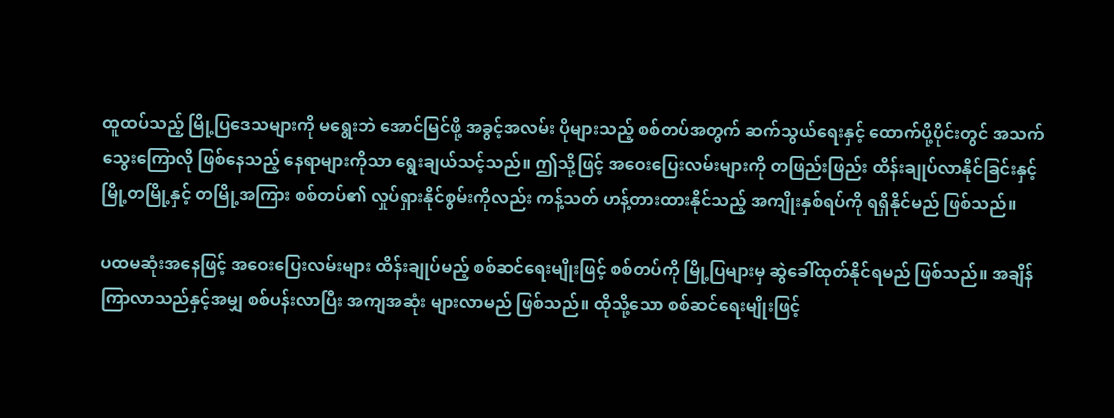ထူထပ်သည့် မြို့ပြဒေသများကို မရွေးဘဲ အောင်မြင်ဖို့ အခွင့်အလမ်း ပိုများသည့် စစ်တပ်အတွက် ဆက်သွယ်ရေးနှင့် ထောက်ပို့ပိုင်းတွင် အသက်သွေးကြောလို ဖြစ်နေသည့် နေရာများကိုသာ ရွေးချယ်သင့်သည်။ ဤသို့ဖြင့် အဝေးပြေးလမ်းများကို တဖြည်းဖြည်း ထိန်းချုပ်လာနိုင်ခြင်းနှင့် မြို့တမြို့နှင့် တမြို့အကြား စစ်တပ်၏ လှုပ်ရှားနိုင်စွမ်းကိုလည်း ကန့်သတ် ဟန့်တားထားနိုင်သည့် အကျိုးနှစ်ရပ်ကို ရရှိနိုင်မည် ဖြစ်သည်။

ပထမဆုံးအနေဖြင့် အဝေးပြေးလမ်းများ ထိန်းချုပ်မည့် စစ်ဆင်ရေးမျိုးဖြင့် စစ်တပ်ကို မြို့ပြများမှ ဆွဲခေါ်ထုတ်နိုင်ရမည် ဖြစ်သည်။ အချိန်ကြာလာသည်နှင့်အမျှ စစ်ပန်းလာပြီး အကျအဆုံး များလာမည် ဖြစ်သည်။ ထိုသို့သော စစ်ဆင်ရေးမျိုးဖြင့်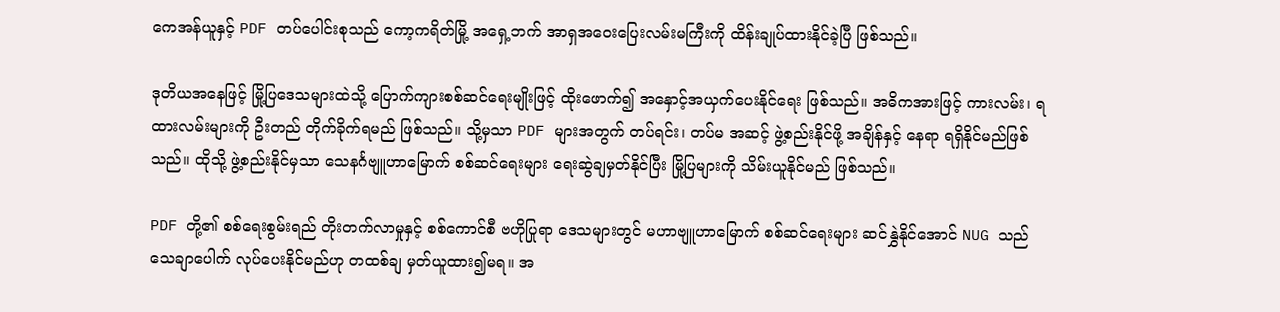ကေအန်ယူနှင့် PDF တပ်ပေါင်းစုသည် ကော့ကရိတ်မြို့ အရှေ့ဘက် အာရှအဝေးပြေးလမ်းမကြီးကို ထိန်းချုပ်ထားနိုင်ခဲ့ပြီ ဖြစ်သည်။

ဒုတိယအနေဖြင့် မြို့ပြဒေသများထဲသို့ ပြောက်ကျားစစ်ဆင်ရေးမျိုးဖြင့် ထိုး‌ဖောက်၍ အနှောင့်အယှက်ပေးနိုင်ရေး ဖြစ်သည်။ အဓိကအားဖြင့် ကားလမ်း၊ ရထားလမ်းများကို ဦးတည် တိုက်ခိုက်ရမည် ဖြစ်သည်။ သို့မှသာ PDF များအတွက် တပ်ရင်း၊ တပ်မ အဆင့် ဖွဲ့စည်းနိုင်ဖို့ အချိန်နှင့် နေရာ ရရှိနိုင်မည်ဖြစ်သည်။ ထိုသို့ ဖွဲ့စည်းနိုင်မှသာ သေနင်္ဂဗျူဟာမြောက် စစ်ဆင်ရေးများ ရေးဆွဲချမှတ်နိုင်ပြီး မြို့ပြများကို သိမ်းယူနိုင်မည် ဖြစ်သည်။

PDF တို့၏ စစ်ရေးစွမ်းရည် တိုးတက်လာမှုနှင့် စစ်ကောင်စီ ဗဟိုပြုရာ ဒေသများတွင် မဟာဗျူဟာမြောက် စစ်ဆင်ရေးများ ဆင်နွှဲနိုင်အောင် NUG သည် သေချာပေါက် လုပ်ပေးနိုင်မည်ဟု တထစ်ချ မှတ်ယူထား၍မရ။ အ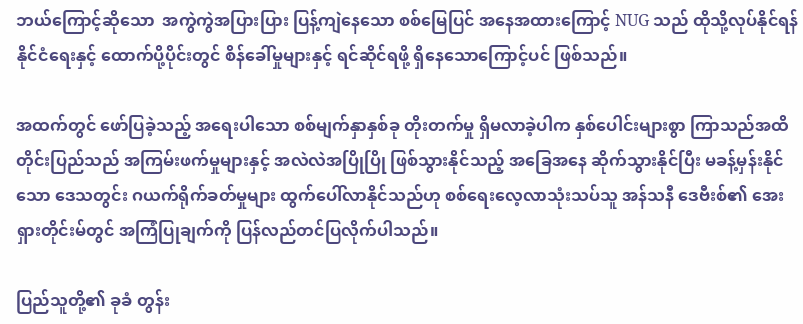ဘယ်ကြောင့်ဆိုသော  အကွဲကွဲအပြားပြား ပြန့်ကျဲနေသော စစ်မြေပြင် အနေအထားကြောင့် NUG သည် ထိုသို့လုပ်နိုင်ရန် နိုင်ငံရေးနှင့် ထောက်ပို့ပိုင်းတွင် စိန်ခေါ်မှုများနှင့် ရင်ဆိုင်ရဖို့ ရှိနေသောကြောင့်ပင် ဖြစ်သည်။

အထက်တွင် ဖော်ပြခဲ့သည့် အရေးပါသော စစ်မျက်နှာနှစ်ခု တိုးတက်မှု ရှိမလာခဲ့ပါက နှစ်ပေါင်းများစွာ ကြာသည်အထိ တိုင်းပြည်သည် အကြမ်းဖက်မှုများနှင့် အလဲလဲအပြိုပြို ဖြစ်သွားနိုင်သည့် အခြေအနေ ဆိုက်သွားနိုင်ပြီး မခန့်မှန်းနိုင်သော ဒေသတွင်း ဂယက်ရိုက်ခတ်မှုများ ထွက်ပေါ်လာနိုင်သည်ဟု စစ်ရေးလေ့လာသုံးသပ်သူ အန်သနီ ဒေဗီးစ်၏ အေးရှားတိုင်းမ်တွင် အကြံပြုချက်ကို ပြန်လည်တင်ပြလိုက်ပါသည်။

ပြည်သူတို့၏ ခုခံ တွန်း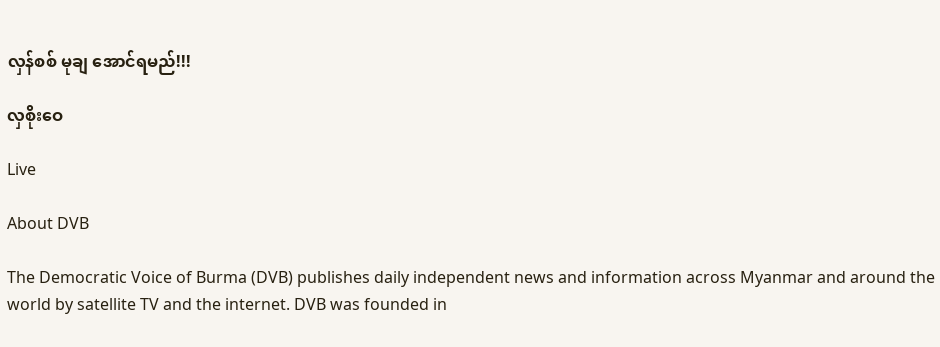လှန်စစ် မုချ အောင်ရမည်!!!

လှစိုးဝေ

Live

About DVB

The Democratic Voice of Burma (DVB) publishes daily independent news and information across Myanmar and around the world by satellite TV and the internet. DVB was founded in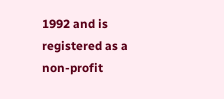1992 and is registered as a non-profit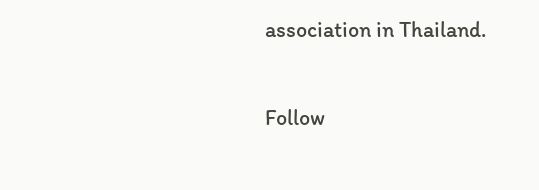association in Thailand.

Follow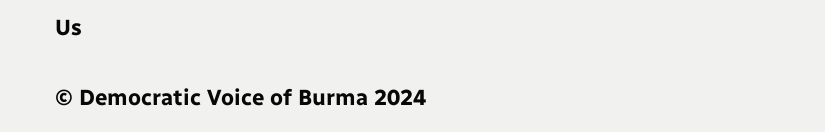Us

© Democratic Voice of Burma 2024